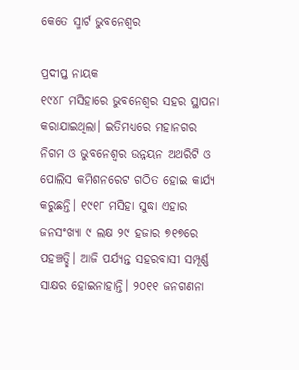କେତେ ସ୍ମାର୍ଟ ଭୁବନେଶ୍ୱର

ପ୍ରଦୀପ୍ତ ନାୟକ
୧୯୪୮ ମସିହାରେ ଭୁବନେଶ୍ୱର ସହର ସ୍ଥାପନା କରାଯାଇଥିଲା। ଇତିମଧ୍ୟରେ ମହାନଗର ନିଗମ ଓ ଭୁବନେଶ୍ୱର ଉନ୍ନୟନ ଅଥରିଟି ଓ ପୋଲିସ କମିଶନରେଟ ଗଠିତ ହୋଇ କାର୍ଯ୍ୟ କରୁଛନ୍ତି। ୧୯୧୮ ମସିହା ସୁଦ୍ଧା ଏହାର ଜନସଂଖ୍ୟା ୯ ଲକ୍ଷ ୨୯ ହଜାର ୭୧୭ରେ ପହଞ୍ଚତ୍ଛି। ଆଜି ପର୍ଯ୍ୟନ୍ତ ସହରବାସୀ ସମ୍ପୂର୍ଣ୍ଣ ସାକ୍ଷର ହୋଇନାହାନ୍ତି। ୨୦୧୧ ଜନଗଣନା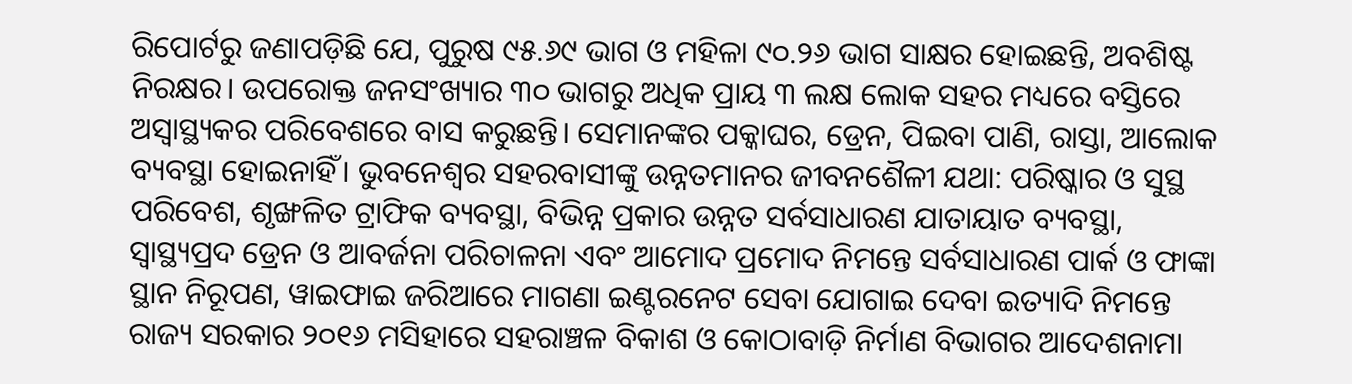ରିପୋର୍ଟରୁ ଜଣାପଡ଼ିଛି ଯେ, ପୁରୁଷ ୯୫.୬୯ ଭାଗ ଓ ମହିଳା ୯୦.୨୬ ଭାଗ ସାକ୍ଷର ହୋଇଛନ୍ତି, ଅବଶିଷ୍ଟ ନିରକ୍ଷର। ଉପରୋକ୍ତ ଜନସଂଖ୍ୟାର ୩୦ ଭାଗରୁ ଅଧିକ ପ୍ରାୟ ୩ ଲକ୍ଷ ଲୋକ ସହର ମଧ୍ୟରେ ବସ୍ତିରେ ଅସ୍ବାସ୍ଥ୍ୟକର ପରିବେଶରେ ବାସ କରୁଛନ୍ତି। ସେମାନଙ୍କର ପକ୍କାଘର, ଡ୍ରେନ, ପିଇବା ପାଣି, ରାସ୍ତା, ଆଲୋକ ବ୍ୟବସ୍ଥା ହୋଇନାହିଁ। ଭୁବନେଶ୍ୱର ସହରବାସୀଙ୍କୁ ଉନ୍ନତମାନର ଜୀବନଶୈଳୀ ଯଥା: ପରିଷ୍କାର ଓ ସୁସ୍ଥ ପରିବେଶ, ଶୃଙ୍ଖଳିତ ଟ୍ରାଫିକ ବ୍ୟବସ୍ଥା, ବିଭିନ୍ନ ପ୍ରକାର ଉନ୍ନତ ସର୍ବସାଧାରଣ ଯାତାୟାତ ବ୍ୟବସ୍ଥା, ସ୍ବାସ୍ଥ୍ୟପ୍ରଦ ଡ୍ରେନ ଓ ଆବର୍ଜନା ପରିଚାଳନା ଏବଂ ଆମୋଦ ପ୍ରମୋଦ ନିମନ୍ତେ ସର୍ବସାଧାରଣ ପାର୍କ ଓ ଫାଙ୍କା ସ୍ଥାନ ନିରୂପଣ, ୱାଇଫାଇ ଜରିଆରେ ମାଗଣା ଇଣ୍ଟରନେଟ ସେବା ଯୋଗାଇ ଦେବା ଇତ୍ୟାଦି ନିମନ୍ତେ ରାଜ୍ୟ ସରକାର ୨୦୧୬ ମସିହାରେ ସହରାଞ୍ଚଳ ବିକାଶ ଓ କୋଠାବାଡ଼ି ନିର୍ମାଣ ବିଭାଗର ଆଦେଶନାମା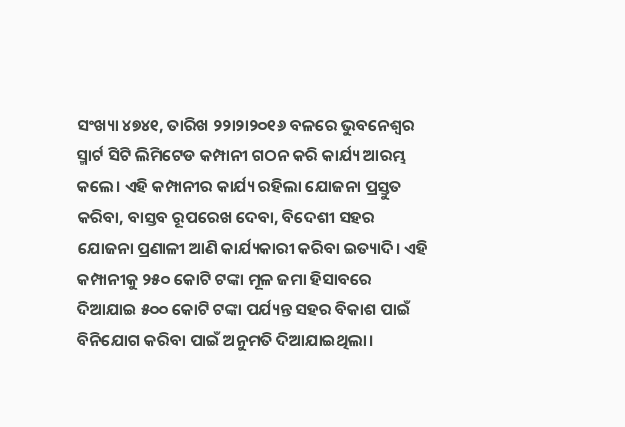ସଂଖ୍ୟା ୪୭୪୧, ତାରିଖ ୨୨ା୨ା୨୦୧୬ ବଳରେ ଭୁବନେଶ୍ୱର ସ୍ମାର୍ଟ ସିଟି ଲିମିଟେଡ କମ୍ପାନୀ ଗଠନ କରି କାର୍ଯ୍ୟ ଆରମ୍ଭ କଲେ। ଏହି କମ୍ପାନୀର କାର୍ଯ୍ୟ ରହିଲା ଯୋଜନା ପ୍ରସ୍ତୁତ କରିବା, ବାସ୍ତବ ରୂପରେଖ ଦେବା, ବିଦେଶୀ ସହର ଯୋଜନା ପ୍ରଣାଳୀ ଆଣି କାର୍ଯ୍ୟକାରୀ କରିବା ଇତ୍ୟାଦି। ଏହି କମ୍ପାନୀକୁ ୨୫୦ କୋଟି ଟଙ୍କା ମୂଳ ଜମା ହିସାବରେ ଦିଆଯାଇ ୫୦୦ କୋଟି ଟଙ୍କା ପର୍ଯ୍ୟନ୍ତ ସହର ବିକାଶ ପାଇଁ ବିନିଯୋଗ କରିବା ପାଇଁ ଅନୁମତି ଦିଆଯାଇଥିଲା।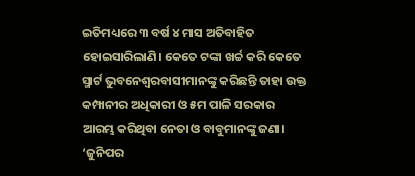ଇତିମଧ୍ୟରେ ୩ ବର୍ଷ ୪ ମାସ ଅତିବାହିତ ହୋଇସାରିଲାଣି। କେତେ ଟଙ୍କା ଖର୍ଚ୍ଚ କରି କେତେ ସ୍ମାର୍ଟ ଭୁବନେଶ୍ୱରବାସୀମାନଙ୍କୁ କରିଛନ୍ତି ତାହା ଉକ୍ତ କମ୍ପାନୀର ଅଧିକାରୀ ଓ ୫ମ ପାଳି ସରକାର ଆରମ୍ଭ କରିଥିବା ନେତା ଓ ବାବୁମାନଙ୍କୁ ଜଣା।
‘ଜୁନିପର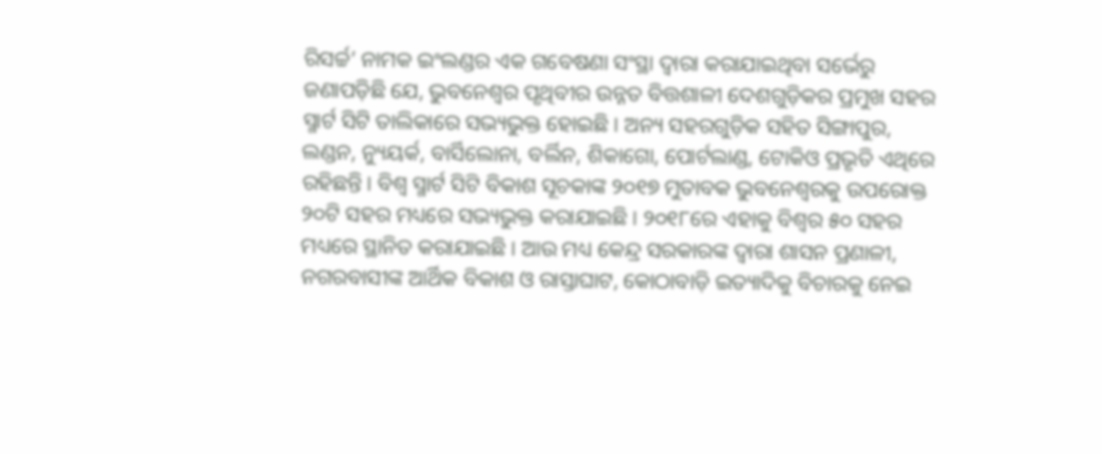ରିସର୍ଚ୍ଚ’ ନାମକ ଇଂଲଣ୍ଡର ଏକ ଗବେଷଣା ସଂସ୍ଥା ଦ୍ୱାରା କରାଯାଇଥିବା ସର୍ଭେରୁ ଜଣାପଡ଼ିଛି ଯେ, ଭୁବନେଶ୍ୱର ପୃଥିବୀର ଉନ୍ନତ ବିତ୍ତଶାଳୀ ଦେଶଗୁଡ଼ିକର ପ୍ରମୁଖ ସହର ସ୍ମାର୍ଟ ସିଟି ତାଲିକାରେ ସଭ୍ୟଭୁକ୍ତ ହୋଇଛି। ଅନ୍ୟ ସହରଗୁଡ଼ିକ ସହିତ ସିଙ୍ଗାପୁର, ଲଣ୍ଡନ, ନ୍ୟୁୟର୍କ, ବାର୍ସିଲୋନା, ବର୍ଲିନ, ଶିକାଗୋ, ପୋର୍ଟଲାଣ୍ଡ, ଟୋକିଓ ପ୍ରଭୃତି ଏଥିରେ ରହିଛନ୍ତି। ବିଶ୍ୱ ସ୍ମାର୍ଟ ସିଟି ବିକାଶ ସୂଚକାଙ୍କ ୨୦୧୭ ମୁତାବକ ଭୁବନେଶ୍ୱରକୁ ଉପରୋକ୍ତ ୨୦ଟି ସହର ମଧ୍ୟରେ ସଭ୍ୟଭୁକ୍ତ କରାଯାଇଛି। ୨୦୧୮ରେ ଏହାକୁ ବିଶ୍ୱର ୫୦ ସହର ମଧ୍ୟରେ ସ୍ଥାନିତ କରାଯାଇଛି। ଆଉ ମଧ୍ୟ କେନ୍ଦ୍ର ସରକାରଙ୍କ ଦ୍ୱାରା ଶାସନ ପ୍ରଣାଳୀ, ନଗରବାସୀଙ୍କ ଆର୍ଥିକ ବିକାଶ ଓ ରାସ୍ତାଘାଟ, କୋଠାବାଡ଼ି ଇତ୍ୟାଦିକୁ ବିଚାରକୁ ନେଇ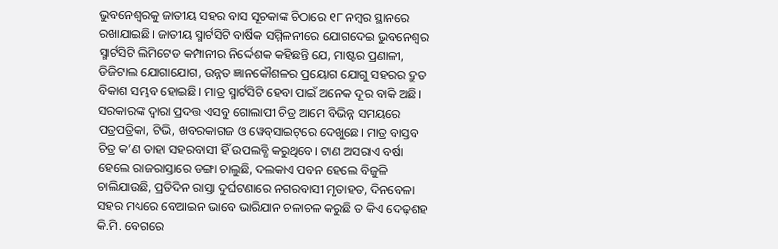ଭୁବନେଶ୍ୱରକୁ ଜାତୀୟ ସହର ବାସ ସୂଚକାଙ୍କ ଚିଠାରେ ୧୮ ନମ୍ବର ସ୍ଥାନରେ ରଖାଯାଇଛି। ଜାତୀୟ ସ୍ମାର୍ଟସିଟି ବାର୍ଷିକ ସମ୍ମିଳନୀରେ ଯୋଗଦେଇ ଭୁବନେଶ୍ୱର ସ୍ମାର୍ଟସିଟି ଲିମିଟେଡ କମ୍ପାନୀର ନିର୍ଦ୍ଦେଶକ କହିଛନ୍ତି ଯେ, ମାଷ୍ଟର ପ୍ରଣାଳୀ, ଡିଜିଟାଲ ଯୋଗାଯୋଗ, ଉନ୍ନତ ଜ୍ଞାନକୌଶଳର ପ୍ରୟୋଗ ଯୋଗୁ ସହରର ଦ୍ରୁତ ବିକାଶ ସମ୍ଭବ ହୋଇଛି। ମାତ୍ର ସ୍ମାର୍ଟସିଟି ହେବା ପାଇଁ ଅନେକ ଦୂର ବାକି ଅଛି।
ସରକାରଙ୍କ ଦ୍ୱାରା ପ୍ରଦତ୍ତ ଏସବୁ ଗୋଲାପୀ ଚିତ୍ର ଆମେ ବିଭିନ୍ନ ସମୟରେ ପତ୍ରପତ୍ରିକା, ଟିଭି, ଖବରକାଗଜ ଓ ୱେବ୍‌ସାଇଟ୍‌ରେ ଦେଖୁଛେ। ମାତ୍ର ବାସ୍ତବ ଚିତ୍ର କ’ଣ ତାହା ସହରବାସୀ ହିଁ ଉପଲବ୍ଧି କରୁଥିବେ। ଟାଣ ଅସରାଏ ବର୍ଷା ହେଲେ ରାଜରାସ୍ତାରେ ଡଙ୍ଗା ଚାଲୁଛି, ଦଲକାଏ ପବନ ହେଲେ ବିଜୁଳି ଚାଲିଯାଉଛି, ପ୍ରତିଦିନ ରାସ୍ତା ଦୁର୍ଘଟଣାରେ ନଗରବାସୀ ମୃତାହତ, ଦିନବେଳା ସହର ମଧ୍ୟରେ ବେଆଇନ ଭାବେ ଭାରିଯାନ ଚଳାଚଳ କରୁଛି ତ କିଏ ଦେଢ଼ଶହ କି.ମି. ବେଗରେ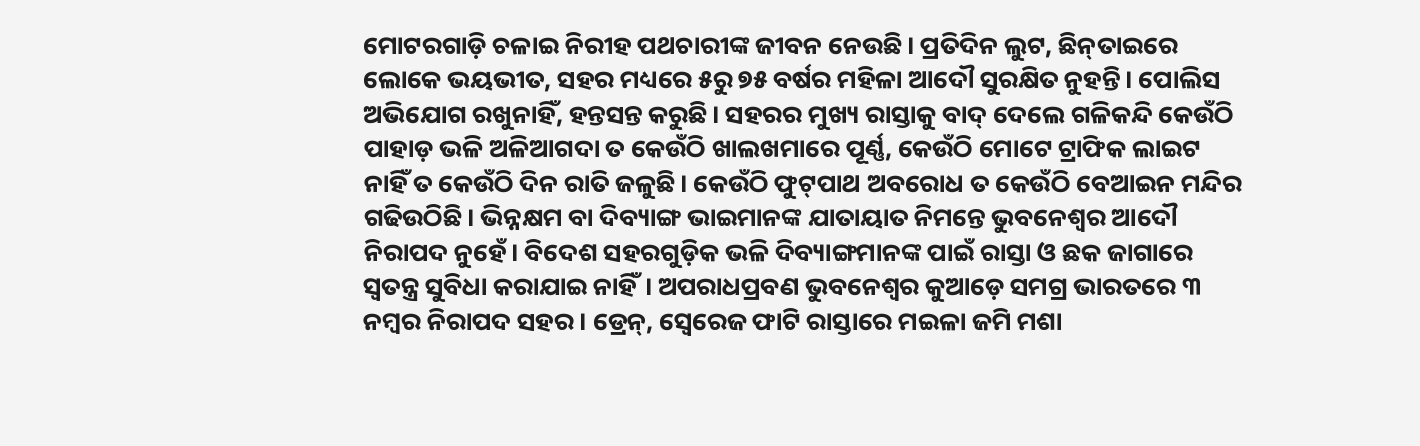ମୋଟରଗାଡ଼ି ଚଳାଇ ନିରୀହ ପଥଚାରୀଙ୍କ ଜୀବନ ନେଉଛି। ପ୍ରତିଦିନ ଲୁଟ, ଛିନ୍‌ତାଇରେ ଲୋକେ ଭୟଭୀତ, ସହର ମଧ୍ୟରେ ୫ରୁ ୭୫ ବର୍ଷର ମହିଳା ଆଦୌ ସୁରକ୍ଷିତ ନୁହନ୍ତି। ପୋଲିସ ଅଭିଯୋଗ ରଖୁନାହିଁ, ହନ୍ତସନ୍ତ କରୁଛି। ସହରର ମୁଖ୍ୟ ରାସ୍ତାକୁ ବାଦ୍‌ ଦେଲେ ଗଳିକନ୍ଦି କେଉଁଠି ପାହାଡ଼ ଭଳି ଅଳିଆଗଦା ତ କେଉଁଠି ଖାଲଖମାରେ ପୂର୍ଣ୍ଣ, କେଉଁଠି ମୋଟେ ଟ୍ରାଫିକ ଲାଇଟ ନାହିଁ ତ କେଉଁଠି ଦିନ ରାତି ଜଳୁଛି। କେଉଁଠି ଫୁଟ୍‌ପାଥ ଅବରୋଧ ତ କେଉଁଠି ବେଆଇନ ମନ୍ଦିର ଗଢିଉଠିଛି। ଭିନ୍ନକ୍ଷମ ବା ଦିବ୍ୟାଙ୍ଗ ଭାଇମାନଙ୍କ ଯାତାୟାତ ନିମନ୍ତେ ଭୁବନେଶ୍ୱର ଆଦୌ ନିରାପଦ ନୁହେଁ। ବିଦେଶ ସହରଗୁଡ଼ିକ ଭଳି ଦିବ୍ୟାଙ୍ଗମାନଙ୍କ ପାଇଁ ରାସ୍ତା ଓ ଛକ ଜାଗାରେ ସ୍ବତନ୍ତ୍ର ସୁବିଧା କରାଯାଇ ନାହିଁ। ଅପରାଧପ୍ରବଣ ଭୁବନେଶ୍ୱର କୁଆଡ଼େ ସମଗ୍ର ଭାରତରେ ୩ ନମ୍ବର ନିରାପଦ ସହର। ଡ୍ରେନ୍‌, ସ୍ବେରେଜ ଫାଟି ରାସ୍ତାରେ ମଇଳା ଜମି ମଶା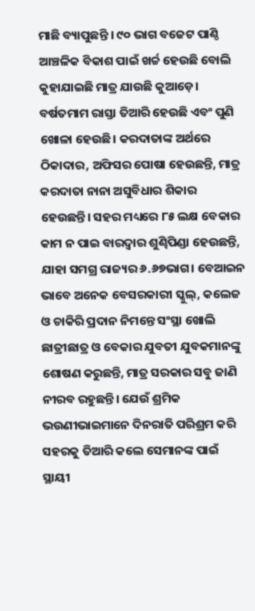ମାଛି ବ୍ୟାପୁଛନ୍ତି । ୯୦ ଭାଗ ବଜେଟ ପାଣ୍ଠି ଆଞ୍ଚଳିକ ବିକାଶ ପାଇଁ ଖର୍ଚ୍ଚ ହେଉଛି ବୋଲି କୁହାଯାଇଛି ମାତ୍ର ଯାଉଛି କୁଆଡ଼େ। ବର୍ଷତମାମ ରାସ୍ତା ତିଆରି ହେଉଛି ଏବଂ ପୁଣି ଖୋଳା ହେଉଛି। କରଦାତାଙ୍କ ଅର୍ଥରେ ଠିକାଦାର, ଅଫିସର ପୋଷା ହେଉଛନ୍ତି, ମାତ୍ର କରଦାତା ନାନା ଅସୁବିଧାର ଶିକାର ହେଉଛନ୍ତି। ସହର ମଧ୍ୟରେ ୮୫ ଲକ୍ଷ ବେକାର କାମ ନ ପାଇ ବାରଦ୍ୱାର ଶୁଣ୍ଢିପିଣ୍ଡା ହେଉଛନ୍ତି, ଯାହା ସମଗ୍ର ରାଜ୍ୟର ୬.୬୭ଭାଗ। ବେଆଇନ ଭାବେ ଅନେକ ବେସରକାରୀ ସ୍କୁଲ୍‌, କଲେଜ ଓ ଚାକିରି ପ୍ରଦାନ ନିମନ୍ତେ ସଂସ୍ଥା ଖୋଲି ଛାତ୍ରୀଛାତ୍ର ଓ ବେକାର ଯୁବତୀ ଯୁବକମାନଙ୍କୁ ଶୋଷଣ କରୁଛନ୍ତି, ମାତ୍ର ସରକାର ସବୁ ଜାଣି ନୀରବ ରହୁଛନ୍ତି। ଯେଉଁ ଶ୍ରମିକ ଭଉଣୀଭାଇମାନେ ଦିନରାତି ପରିଶ୍ରମ କରି ସହରକୁ ତିଆରି କଲେ ସେମାନଙ୍କ ପାଇଁ ସ୍ଥାୟୀ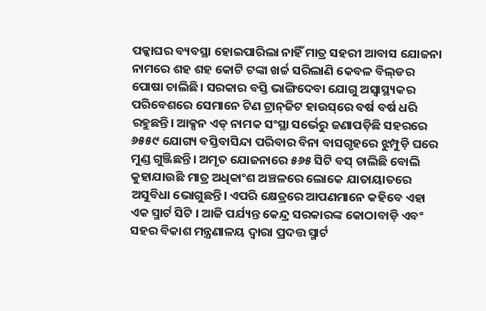ପକ୍କାଘର ବ୍ୟବସ୍ଥା ହୋଇପାରିଲା ନାହିଁ ମାତ୍ର ସହରୀ ଆବାସ ଯୋଜନା ନାମରେ ଶହ ଶହ କୋଟି ଟଙ୍କା ଖର୍ଚ୍ଚ ସରିଲାଣି କେବଳ ବିଲ୍‌ଡର ପୋଷା ଚାଲିଛି। ସରକାର ବସ୍ତି ଭାଙ୍ଗିଦେବା ଯୋଗୁ ଅସ୍ବାସ୍ଥ୍ୟକର ପରିବେଶରେ ସେମାନେ ଟିଣ ଟ୍ରାନ୍‌ଜିଟ ହାଉସ୍‌ରେ ବର୍ଷ ବର୍ଷ ଧରି ରହୁଛନ୍ତି। ଆକ୍ସନ ଏଡ୍‌ ନାମକ ସଂସ୍ଥା ସର୍ଭେରୁ ଜଣାପଡ଼ିଛି ସହରରେ ୬୫୫୯ ଯୋଗ୍ୟ ବସ୍ତିବାସିନ୍ଦା ପରିବାର ବିନା ବାସଗୃହରେ ଝୁମ୍ପୁଡ଼ି ଘରେ ମୁଣ୍ଡ ଗୁଞ୍ଜିଛନ୍ତି। ଅମୃତ ଯୋଜନାରେ ୫୬୫ ସିଟି ବସ୍‌ ଚାଲିଛି ବୋଲି କୁହାଯାଉଛି ମାତ୍ର ଅଧିକାଂଶ ଅଞ୍ଚଳରେ ଲୋକେ ଯାତାୟାତରେ ଅସୁବିଧା ଭୋଗୁଛନ୍ତି। ଏପରି କ୍ଷେତ୍ରରେ ଆପଣମାନେ କହିବେ ଏହା ଏକ ସ୍ମାର୍ଟ ସିଟି । ଆଜି ପର୍ଯ୍ୟନ୍ତ କେନ୍ଦ୍ର ସରକାରଙ୍କ କୋଠାବାଡ଼ି ଏବଂ ସହର ବିକାଶ ମନ୍ତ୍ରଣାଳୟ ଦ୍ୱାରା ପ୍ରଦତ୍ତ ସ୍ମାର୍ଟ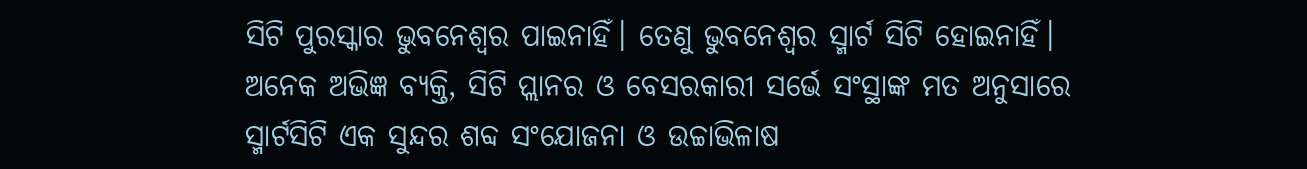ସିଟି ପୁରସ୍କାର ଭୁବନେଶ୍ୱର ପାଇନାହିଁ। ତେଣୁ ଭୁବନେଶ୍ୱର ସ୍ମାର୍ଟ ସିଟି ହୋଇନାହିଁ। ଅନେକ ଅଭିଜ୍ଞ ବ୍ୟକ୍ତି, ସିଟି ପ୍ଲାନର ଓ ବେସରକାରୀ ସର୍ଭେ ସଂସ୍ଥାଙ୍କ ମତ ଅନୁସାରେ ସ୍ମାର୍ଟସିଟି ଏକ ସୁନ୍ଦର ଶବ୍ଦ ସଂଯୋଜନା ଓ ଉଚ୍ଚାଭିଳାଷ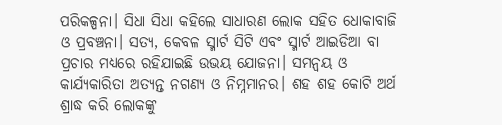ପରିକଳ୍ପନା। ସିଧା ସିଧା କହିଲେ ସାଧାରଣ ଲୋକ ସହିତ ଧୋକାବାଜି ଓ ପ୍ରବଞ୍ଚନା। ସତ୍ୟ, କେବଳ ସ୍ମାର୍ଟ ସିଟି ଏବଂ ସ୍ମାର୍ଟ ଆଇଡିଆ ବା ପ୍ରଚାର ମଧ୍ୟରେ ରହିଯାଇଛି ଉଭୟ ଯୋଜନା। ସମନ୍ବୟ ଓ କାର୍ଯ୍ୟକାରିତା ଅତ୍ୟନ୍ତ ନଗଣ୍ୟ ଓ ନିମ୍ନମାନର। ଶହ ଶହ କୋଟି ଅର୍ଥ ଶ୍ରାଦ୍ଧ କରି ଲୋକଙ୍କୁ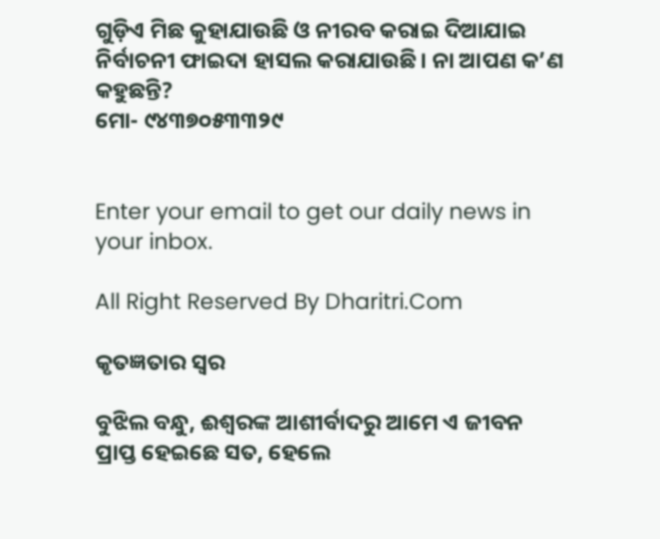ଗୁଡ଼ିଏ ମିଛ କୁହାଯାଉଛି ଓ ନୀରବ କରାଇ ଦିଆଯାଇ ନିର୍ବାଚନୀ ଫାଇଦା ହାସଲ କରାଯାଉଛି। ନା ଆପଣ କ’ଣ କହୁଛନ୍ତି?
ମୋ- ୯୪୩୭୦୫୩୩୨୯


Enter your email to get our daily news in your inbox.

All Right Reserved By Dharitri.Com

କୃତଜ୍ଞତାର ସ୍ବର

ବୁଝିଲ ବନ୍ଧୁ, ଈଶ୍ବରଙ୍କ ଆଶୀର୍ବାଦରୁ ଆମେ ଏ ଜୀବନ ପ୍ରାପ୍ତ ହେଇଛେ ସତ, ହେଲେ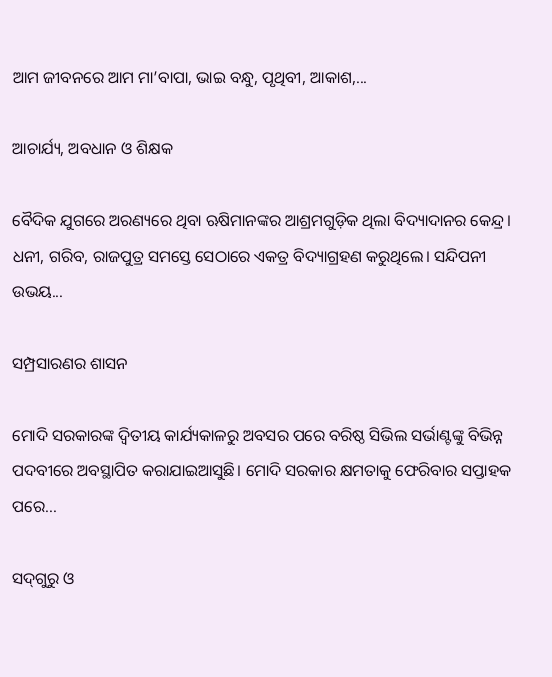ଆମ ଜୀବନରେ ଆମ ମା’ବାପା, ଭାଇ ବନ୍ଧୁ, ପୃଥିବୀ, ଆକାଶ,...

ଆଚାର୍ଯ୍ୟ, ଅବଧାନ ଓ ଶିକ୍ଷକ

ବୈଦିକ ଯୁଗରେ ଅରଣ୍ୟରେ ଥିବା ଋଷିମାନଙ୍କର ଆଶ୍ରମଗୁଡ଼ିକ ଥିଲା ବିଦ୍ୟାଦାନର କେନ୍ଦ୍ର। ଧନୀ, ଗରିବ, ରାଜପୁତ୍ର ସମସ୍ତେ ସେଠାରେ ଏକତ୍ର ବିଦ୍ୟାଗ୍ରହଣ କରୁଥିଲେ। ସନ୍ଦିପନୀ ଉଭୟ...

ସମ୍ପ୍ରସାରଣର ଶାସନ

ମୋଦି ସରକାରଙ୍କ ଦ୍ୱିତୀୟ କାର୍ଯ୍ୟକାଳରୁ ଅବସର ପରେ ବରିଷ୍ଠ ସିଭିଲ ସର୍ଭାଣ୍ଟଙ୍କୁ ବିଭିନ୍ନ ପଦବୀରେ ଅବସ୍ଥାପିତ କରାଯାଇଆସୁଛି। ମୋଦି ସରକାର କ୍ଷମତାକୁ ଫେରିବାର ସପ୍ତାହକ ପରେ...

ସଦ୍‌ଗୁରୁ ଓ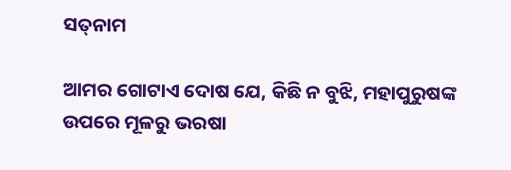ସତ୍‌ନାମ

ଆମର ଗୋଟାଏ ଦୋଷ ଯେ, କିଛି ନ ବୁଝି, ମହାପୁରୁଷଙ୍କ ଉପରେ ମୂଳରୁ ଭରଷା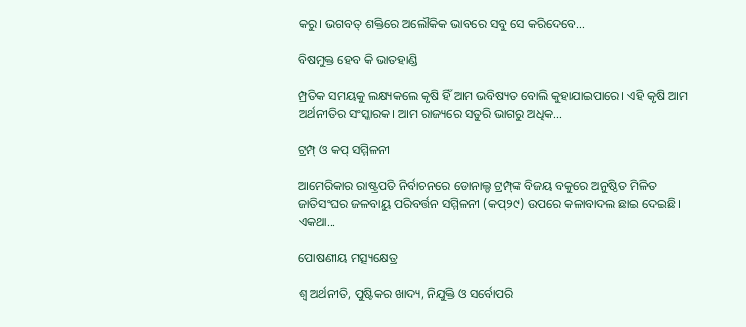କରୁ। ଭଗବତ୍‌ ଶକ୍ତିରେ ଅଲୌକିକ ଭାବରେ ସବୁ ସେ କରିଦେବେ...

ବିଷମୁକ୍ତ ହେବ କି ଭାତହାଣ୍ଡି

ମ୍ପ୍ରତିକ ସମୟକୁ ଲକ୍ଷ୍ୟକଲେ କୃଷି ହିଁ ଆମ ଭବିଷ୍ୟତ ବୋଲି କୁହାଯାଇପାରେ। ଏହି କୃଷି ଆମ ଅର୍ଥନୀତିର ସଂସ୍କାରକ। ଆମ ରାଜ୍ୟରେ ସତୁରି ଭାଗରୁ ଅଧିକ...

ଟ୍ରମ୍ପ୍‌ ଓ କପ୍‌ ସମ୍ମିଳନୀ

ଆମେରିକାର ରାଷ୍ଟ୍ରପତି ନିର୍ବାଚନରେ ଡୋନାଲ୍ଡ ଟ୍ରମ୍ପ୍‌ଙ୍କ ବିଜୟ ବକୁରେ ଅନୁଷ୍ଠିତ ମିଳିତ ଜାତିସଂଘର ଜଳବାୟୁ ପରିବର୍ତ୍ତନ ସମ୍ମିଳନୀ (କପ୍‌୨୯) ଉପରେ କଳାବାଦଲ ଛାଇ ଦେଇଛି। ଏକଥା...

ପୋଷଣୀୟ ମତ୍ସ୍ୟକ୍ଷେତ୍ର

ଶ୍ୱ ଅର୍ଥନୀତି, ପୁଷ୍ଟିକର ଖାଦ୍ୟ, ନିଯୁକ୍ତି ଓ ସର୍ବୋପରି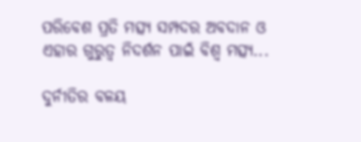ପରିବେଶ ପ୍ରତି ମତ୍ସ୍ୟ ସମ୍ପଦର ଅବଦାନ ଓ ଏହାର ଗୁରୁତ୍ୱ ନିଦର୍ଶନ ପାଇଁ ବିଶ୍ୱ ମତ୍ସ୍ୟ...

ଦୁର୍ନୀତିର ବଳୟ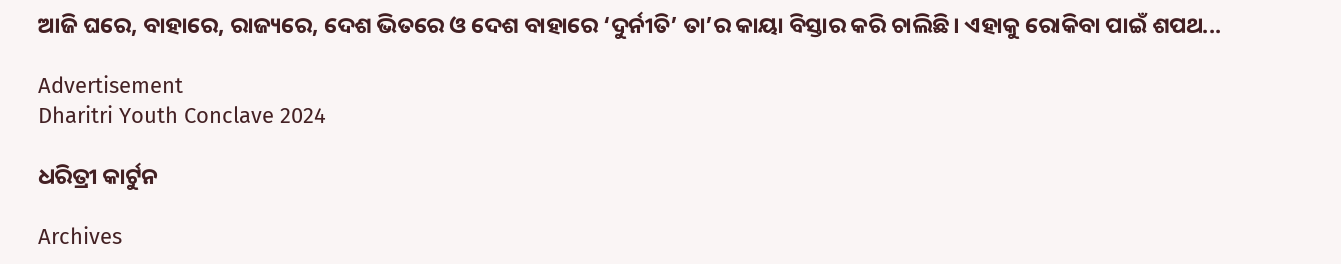ଆଜି ଘରେ, ବାହାରେ, ରାଜ୍ୟରେ, ଦେଶ ଭିତରେ ଓ ଦେଶ ବାହାରେ ‘ଦୁର୍ନୀତି’ ତା’ର କାୟା ବିସ୍ତାର କରି ଚାଲିଛି। ଏହାକୁ ରୋକିବା ପାଇଁ ଶପଥ...

Advertisement
Dharitri Youth Conclave 2024

ଧରିତ୍ରୀ କାର୍ଟୁନ

Archives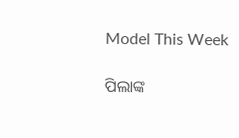Model This Week

ପିଲାଙ୍କ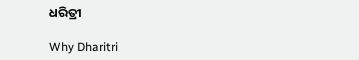ଧରିତ୍ରୀ

Why Dharitri